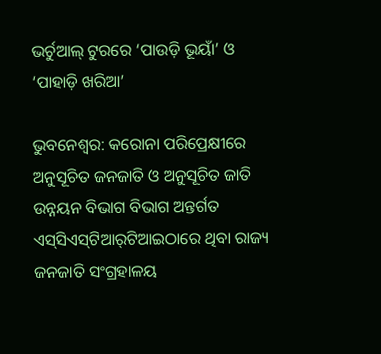ଭର୍ଚୁଆଲ୍‌ ଟୁରରେ ‘ପାଉଡ଼ି ଭୂୟାଁ’ ଓ ‘ପାହାଡ଼ି ଖରିଆ’

ଭୁବନେଶ୍ୱର: କରୋନା ପରିପ୍ରେକ୍ଷୀରେ ଅନୁସୂଚିତ ଜନଜାତି ଓ ଅନୁସୂଚିତ ଜାତି ଉନ୍ନୟନ ବିଭାଗ ବିଭାଗ ଅନ୍ତର୍ଗତ ଏସ୍‌ସିଏସ୍‌ଟିଆର୍‌ଟିଆଇଠାରେ ଥିବା ରାଜ୍ୟ ଜନଜାତି ସଂଗ୍ରହାଳୟ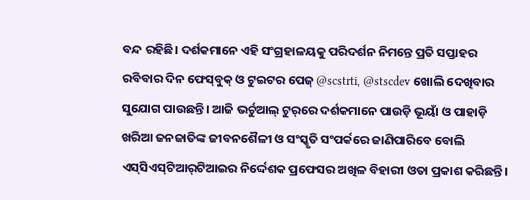ବନ୍ଦ ରହିଛି। ଦର୍ଶକମାନେ ଏହି ସଂଗ୍ରହାଳୟକୁ ପରିଦର୍ଶନ ନିମନ୍ତେ ପ୍ରତି ସପ୍ତାହର ରବିବାର ଦିନ ଫେସ୍‌ବୁକ୍‌ ଓ ଟୁଇଟର ପେଜ୍‌ @scstrti, @stscdev ଖୋଲି ଦେଖିବାର ସୁଯୋଗ ପାଉଛନ୍ତି। ଆଜି ଭର୍ଚୁଆଲ୍‌ ଟୁର୍‌ରେ ଦର୍ଶକମାନେ ପାଉଡ଼ି ଭୂୟାଁ ଓ ପାହାଡ଼ି ଖରିଆ ଜନଜାତିଙ୍କ ଜୀବନଶୈଳୀ ଓ ସଂସ୍କୃତି ସଂପର୍କରେ ଜାଣିପାରିବେ ବୋଲି ଏସ୍‌ସିଏସ୍‌ଟିଆର୍‌ଟିଆଇର ନିର୍ଦ୍ଦେଶକ ପ୍ରଫେସର ଅଖିଳ ବିହାରୀ ଓତା ପ୍ରକାଶ କରିଛନ୍ତି।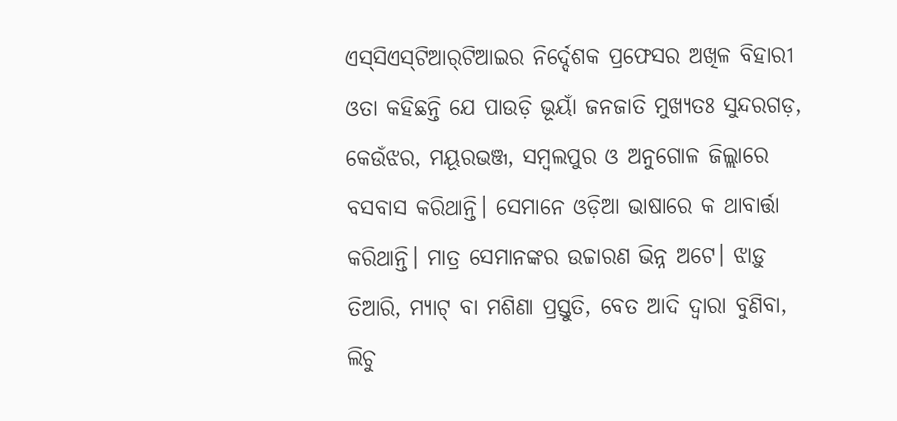ଏସ୍‌ସିଏସ୍‌ଟିଆର୍‌ଟିଆଇର ନିର୍ଦ୍ଦେଶକ ପ୍ରଫେସର ଅଖିଳ ବିହାରୀ ଓତା କହିଛନ୍ତି ଯେ ପାଉଡ଼ି ଭୂୟାଁ ଜନଜାତି ମୁଖ୍ୟତଃ ସୁନ୍ଦରଗଡ଼, କେଉଁଝର, ମୟୂରଭଞ୍ଜ, ସମ୍ବଲପୁର ଓ ଅନୁଗୋଳ ଜିଲ୍ଲାରେ ବସବାସ କରିଥାନ୍ତି। ସେମାନେ ଓଡ଼ିଆ ଭାଷାରେ କ ଥାବାର୍ତ୍ତା କରିଥାନ୍ତି। ମାତ୍ର ସେମାନଙ୍କର ଉଚ୍ଚାରଣ ଭିନ୍ନ ଅଟେ। ଝାଡ଼ୁ ତିଆରି, ମ୍ୟାଟ୍‌ ବା ମଶିଣା ପ୍ରସ୍ତୁତି, ବେତ ଆଦି ଦ୍ୱାରା ବୁଣିବା, ଲିଚୁ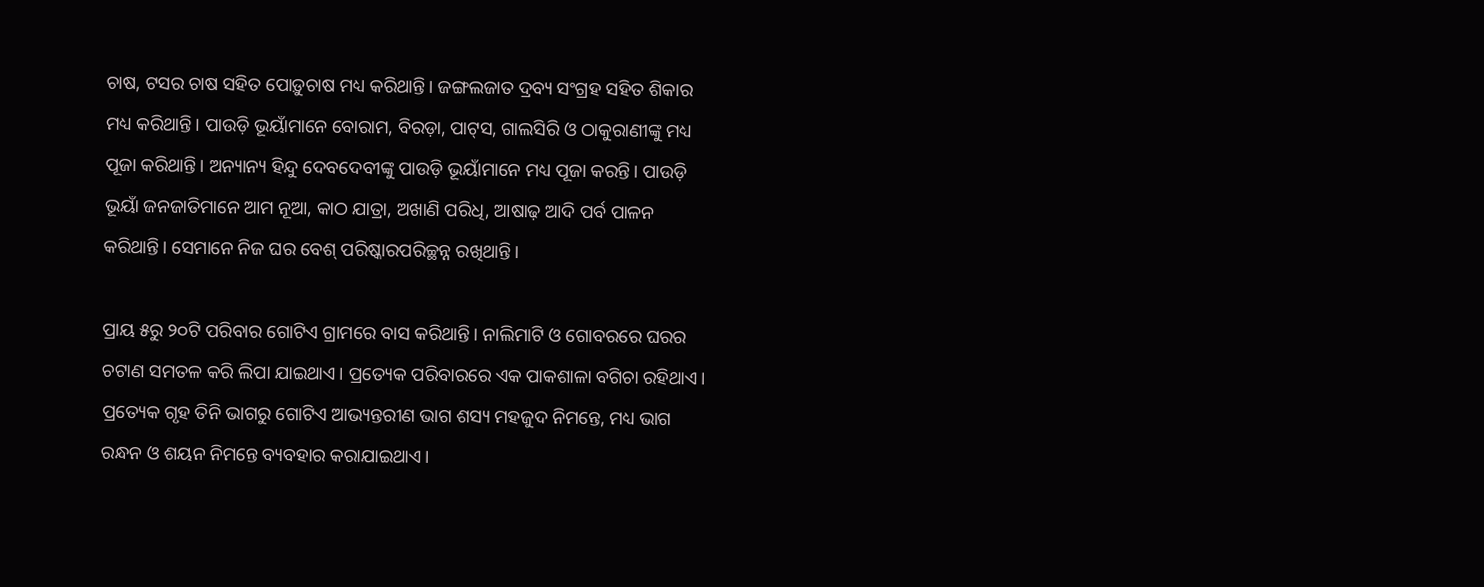ଚାଷ, ଟସର ଚାଷ ସହିତ ପୋଡ଼ୁଚାଷ ମଧ୍ୟ କରିଥାନ୍ତି। ଜଙ୍ଗଲଜାତ ଦ୍ରବ୍ୟ ସଂଗ୍ରହ ସହିତ ଶିକାର ମଧ୍ୟ କରିଥାନ୍ତି। ପାଉଡ଼ି ଭୂୟାଁମାନେ ବୋରାମ, ବିରଡ଼ା, ପାଟ୍‌ସ, ଗାଲସିରି ଓ ଠାକୁରାଣୀଙ୍କୁ ମଧ୍ୟ ପୂଜା କରିଥାନ୍ତି। ଅନ୍ୟାନ୍ୟ ହିନ୍ଦୁ ଦେବଦେବୀଙ୍କୁ ପାଉଡ଼ି ଭୂୟାଁମାନେ ମଧ୍ୟ ପୂଜା କରନ୍ତି। ପାଉଡ଼ି ଭୂୟାଁ ଜନଜାତିମାନେ ଆମ ନୂଆ, କାଠ ଯାତ୍ରା, ଅଖାଣି ପରିଧି, ଆଷାଢ଼ ଆଦି ପର୍ବ ପାଳନ କରିଥାନ୍ତି। ସେମାନେ ନିଜ ଘର ବେଶ୍‌ ପରିଷ୍କାରପରିଚ୍ଛନ୍ନ ରଖିଥାନ୍ତି।

ପ୍ରାୟ ୫ରୁ ୨୦ଟି ପରିବାର ଗୋଟିଏ ଗ୍ରାମରେ ବାସ କରିଥାନ୍ତି। ନାଲିମାଟି ଓ ଗୋବରରେ ଘରର ଚଟାଣ ସମତଳ କରି ଲିପା ଯାଇଥାଏ। ପ୍ରତ୍ୟେକ ପରିବାରରେ ଏକ ପାକଶାଳା ବଗିଚା ରହିଥାଏ। ପ୍ରତ୍ୟେକ ଗୃହ ତିନି ଭାଗରୁ ଗୋଟିଏ ଆଭ୍ୟନ୍ତରୀଣ ଭାଗ ଶସ୍ୟ ମହଜୁଦ ନିମନ୍ତେ, ମଧ୍ୟ ଭାଗ ରନ୍ଧନ ଓ ଶୟନ ନିମନ୍ତେ ବ୍ୟବହାର କରାଯାଇଥାଏ।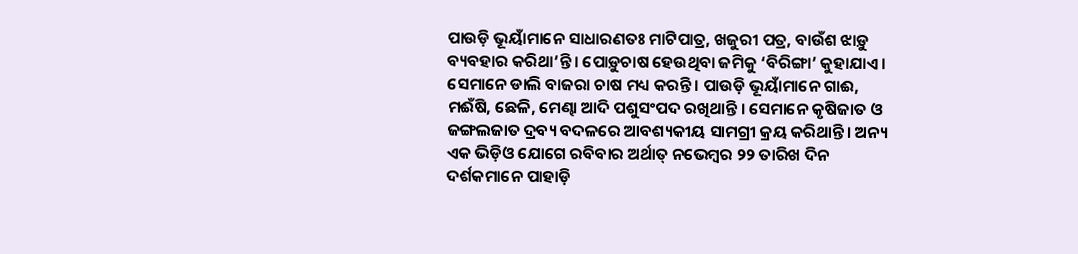ପାଉଡ଼ି ଭୂୟାଁମାନେ ସାଧାରଣତଃ ମାଟିପାତ୍ର, ଖଜୁରୀ ପତ୍ର, ବାଉଁଶ ଝାଡ଼ୁ ବ୍ୟବହାର କରିଥା’ନ୍ତି। ପୋଡ଼ୁଚାଷ ହେଉଥିବା ଜମିକୁ ‘ବିରିଙ୍ଗା’ କୁହାଯାଏ। ସେମାନେ ଡାଲି ବାଜରା ଚାଷ ମଧ୍ୟ କରନ୍ତି। ପାଉଡ଼ି ଭୂୟାଁମାନେ ଗାଈ, ମଈଁଷି, ଛେଳି, ମେଣ୍ଢା ଆଦି ପଶୁସଂପଦ ରଖିଥାନ୍ତି । ସେମାନେ କୃଷିଜାତ ଓ ଜଙ୍ଗଲଜାତ ଦ୍ରବ୍ୟ ବଦଳରେ ଆବଶ୍ୟକୀୟ ସାମଗ୍ରୀ କ୍ରୟ କରିଥାନ୍ତି। ଅନ୍ୟ ଏକ ଭିଡ଼ିଓ ଯୋଗେ ରବିବାର ଅର୍ଥାତ୍‌ ନଭେମ୍ବର ୨୨ ତାରିଖ ଦିନ ଦର୍ଶକମାନେ ପାହାଡ଼ି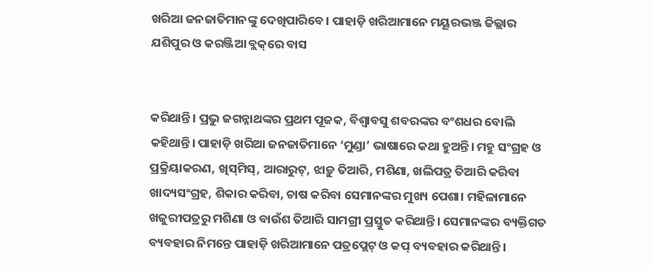ଖରିଆ ଜନଜାତିମାନଙ୍କୁ ଦେଖିପାରିବେ। ପାହାଡ଼ି ଖରିଆମାନେ ମୟୂରଭଞ୍ଜ ଜିଲ୍ଲାର ଯଶିପୁର ଓ କରଞ୍ଜିଆ ବ୍ଲକ୍‌ରେ ବାସ


କରିଥାନ୍ତି। ପ୍ରଭୁ ଜଗନ୍ନାଥଙ୍କର ପ୍ରଥମ ପୂଜକ, ବିଶ୍ୱାବସୁ ଶବରଙ୍କର ବଂଶଧର ବୋଲି କହିଥାନ୍ତି। ପାହାଡ଼ି ଖରିଆ ଜନଜାତିମାନେ ‘ମୁଣ୍ଡା’ ଭାଷାରେ କଥା ହୁଅନ୍ତି। ମହୁ ସଂଗ୍ରହ ଓ ପ୍ରକ୍ରିୟାକରଣ, ଖିସ୍‌ମିସ୍‌, ଆରାରୁଟ୍‌, ଝାଡ଼ୁ ତିଆରି, ମଶିଣା, ଖଲିପତ୍ର ତିଆରି କରିବା ଖାଦ୍ୟସଂଗ୍ରହ, ଶିକାର କରିବା, ଚାଷ କରିବା ସେମାନଙ୍କର ମୁଖ୍ୟ ପେଶା। ମହିଳାମାନେ ଖଜୁରୀପତ୍ରରୁ ମଶିଣା ଓ ବାଉଁଶ ତିଆରି ସାମଗ୍ରୀ ପ୍ରସ୍ତୁତ କରିଥାନ୍ତି। ସେମାନଙ୍କର ବ୍ୟକ୍ତିଗତ ବ୍ୟବହାର ନିମନ୍ତେ ପାହାଡ଼ି ଖରିଆମାନେ ପତ୍ରପ୍ଲେଟ୍‌ ଓ କପ୍‌ ବ୍ୟବହାର କରିଥାନ୍ତି।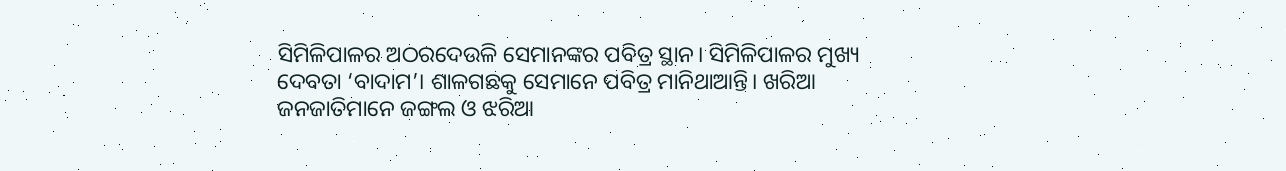ସିମିଳିପାଳର ଅଠରଦେଉଳି ସେମାନଙ୍କର ପବିତ୍ର ସ୍ଥାନ। ସିମିଳିପାଳର ମୁଖ୍ୟ ଦେବତା ‘ବାଦାମ’। ଶାଳଗଛକୁ ସେମାନେ ପବିତ୍ର ମାନିଥାଆନ୍ତି। ଖରିଆ ଜନଜାତିମାନେ ଜଙ୍ଗଲ ଓ ଝରିଆ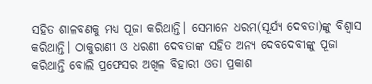ସହିତ ଶାଳବଣକୁ ମଧ୍ୟ ପୂଜା କରିଥାନ୍ତି। ସେମାନେ ଧରମ(ସୂର୍ଯ୍ୟ ଦେବତା)ଙ୍କୁ ବିଶ୍ୱାସ କରିଥାନ୍ତି। ଠାକୁରାଣୀ ଓ ଧରଣୀ ଦେବତାଙ୍କ ସହିତ ଅନ୍ୟ ଦେବଦେବୀଙ୍କୁ ପୂଜା କରିଥାନ୍ତି ବୋଲି ପ୍ରଫେସର ଅଖିଳ ବିହାରୀ ଓତା ପ୍ରକାଶ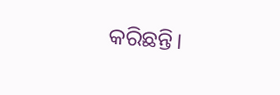କରିଛନ୍ତି।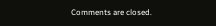Comments are closed.